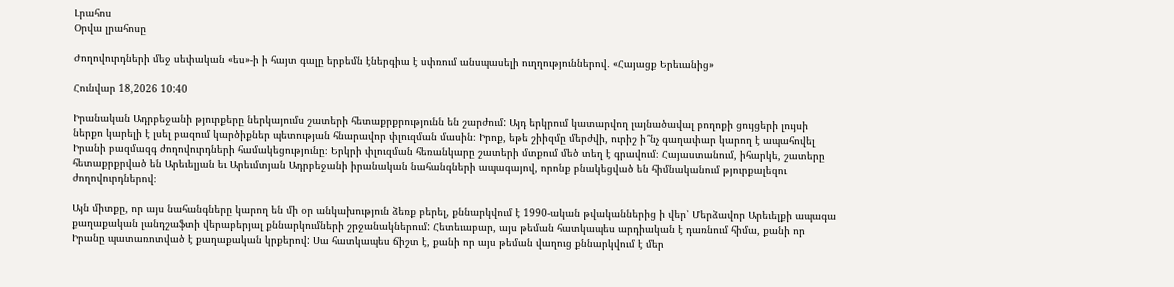Լրահոս
Օրվա լրահոսը

Ժողովուրդների մեջ սեփական «ես»-ի ի հայտ գալը երբեմն էներգիա է սփռում անսպասելի ուղղություններով․ «Հայացք Երեւանից»

Հունվար 18,2026 10:40

Իրանական Ադրբեջանի թյուրքերը ներկայումս շատերի հետաքրքրությունն են շարժում: Այդ երկրում կատարվող լայնածավալ բողոքի ցույցերի լույսի ներքո կարելի է լսել բազում կարծիքներ պետության հնարավոր փլուզման մասին։ Իրոք, եթե շիիզմը մերժվի, ուրիշ ի՞նչ գաղափար կարող է ապահովել Իրանի բազմազգ ժողովուրդների համակեցությունը։ Երկրի փլուզման հեռանկարը շատերի մտքում մեծ տեղ է գրավում։ Հայաստանում, իհարկե, շատերը հետաքրքրված են Արեւելյան եւ Արեւմտյան Ադրբեջանի իրանական նահանգների ապագայով, որոնք բնակեցված են հիմնականում թյուրքալեզու ժողովուրդներով։

Այն միտքը, որ այս նահանգները կարող են մի օր անկախություն ձեռք բերել, քննարկվում է 1990-ական թվականներից ի վեր՝ Մերձավոր Արեւելքի ապագա քաղաքական լանդշաֆտի վերաբերյալ քննարկումների շրջանակներում: Հետեւաբար, այս թեման հատկապես արդիական է դառնում հիմա, քանի որ Իրանը պատառոտված է քաղաքական կրքերով: Սա հատկապես ճիշտ է, քանի որ այս թեման վաղուց քննարկվում է մեր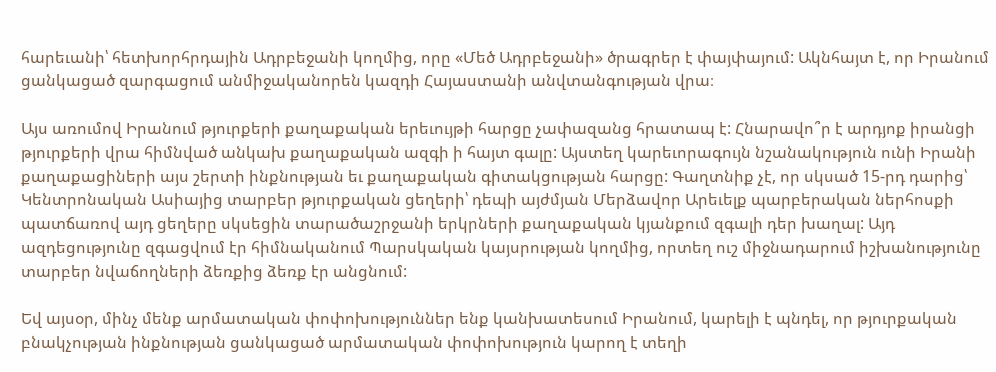հարեւանի՝ հետխորհրդային Ադրբեջանի կողմից, որը «Մեծ Ադրբեջանի» ծրագրեր է փայփայում: Ակնհայտ է, որ Իրանում ցանկացած զարգացում անմիջականորեն կազդի Հայաստանի անվտանգության վրա։

Այս առումով Իրանում թյուրքերի քաղաքական երեւույթի հարցը չափազանց հրատապ է: Հնարավո՞ր է արդյոք իրանցի թյուրքերի վրա հիմնված անկախ քաղաքական ազգի ի հայտ գալը: Այստեղ կարեւորագույն նշանակություն ունի Իրանի քաղաքացիների այս շերտի ինքնության եւ քաղաքական գիտակցության հարցը: Գաղտնիք չէ, որ սկսած 15-րդ դարից՝ Կենտրոնական Ասիայից տարբեր թյուրքական ցեղերի՝ դեպի այժմյան Մերձավոր Արեւելք պարբերական ներհոսքի պատճառով այդ ցեղերը սկսեցին տարածաշրջանի երկրների քաղաքական կյանքում զգալի դեր խաղալ: Այդ ազդեցությունը զգացվում էր հիմնականում Պարսկական կայսրության կողմից, որտեղ ուշ միջնադարում իշխանությունը տարբեր նվաճողների ձեռքից ձեռք էր անցնում:

Եվ այսօր, մինչ մենք արմատական փոփոխություններ ենք կանխատեսում Իրանում, կարելի է պնդել, որ թյուրքական բնակչության ինքնության ցանկացած արմատական փոփոխություն կարող է տեղի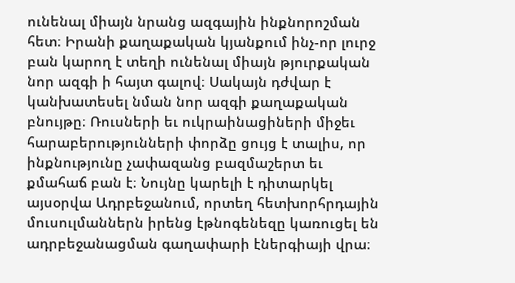ունենալ միայն նրանց ազգային ինքնորոշման հետ։ Իրանի քաղաքական կյանքում ինչ-որ լուրջ բան կարող է տեղի ունենալ միայն թյուրքական նոր ազգի ի հայտ գալով։ Սակայն դժվար է կանխատեսել նման նոր ազգի քաղաքական բնույթը։ Ռուսների եւ ուկրաինացիների միջեւ հարաբերությունների փորձը ցույց է տալիս, որ ինքնությունը չափազանց բազմաշերտ եւ քմահաճ բան է։ Նույնը կարելի է դիտարկել այսօրվա Ադրբեջանում, որտեղ հետխորհրդային մուսուլմաններն իրենց էթնոգենեզը կառուցել են ադրբեջանացման գաղափարի էներգիայի վրա։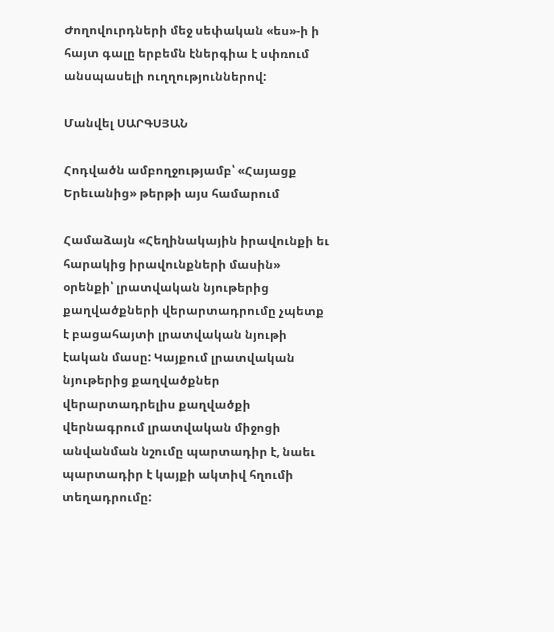Ժողովուրդների մեջ սեփական «ես»-ի ի հայտ գալը երբեմն էներգիա է սփռում անսպասելի ուղղություններով:

Մանվել ՍԱՐԳՍՅԱՆ

Հոդվածն ամբողջությամբ՝ «Հայացք Երեւանից» թերթի այս համարում

Համաձայն «Հեղինակային իրավունքի եւ հարակից իրավունքների մասին» օրենքի՝ լրատվական նյութերից քաղվածքների վերարտադրումը չպետք է բացահայտի լրատվական նյութի էական մասը: Կայքում լրատվական նյութերից քաղվածքներ վերարտադրելիս քաղվածքի վերնագրում լրատվական միջոցի անվանման նշումը պարտադիր է, նաեւ պարտադիր է կայքի ակտիվ հղումի տեղադրումը: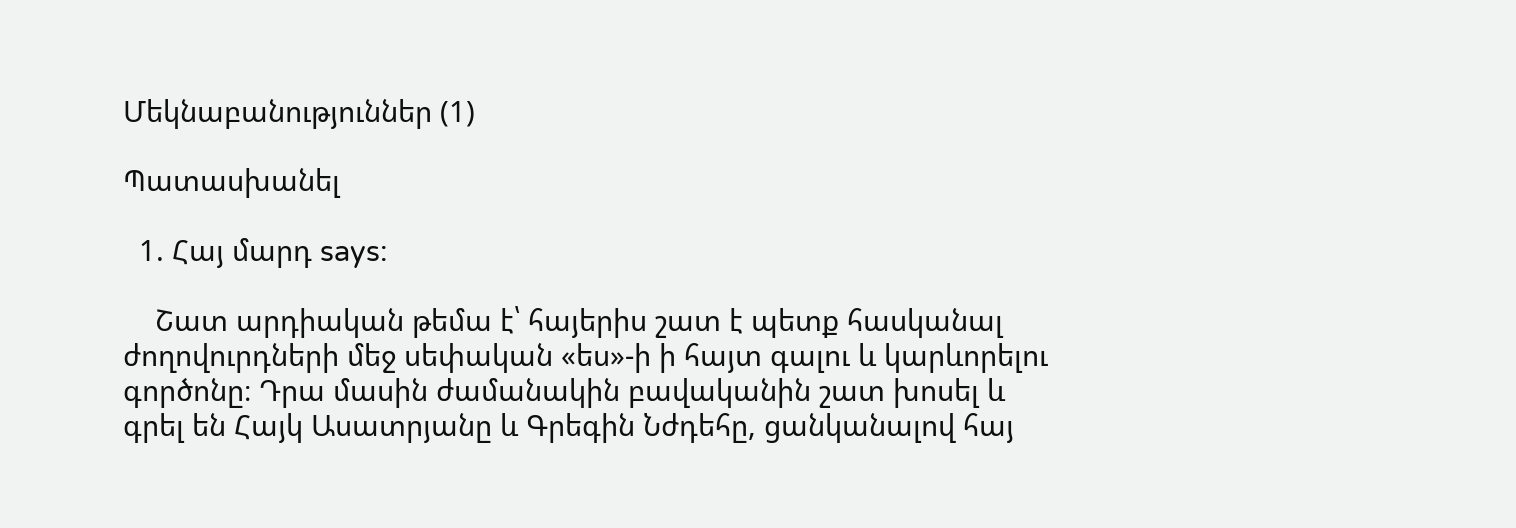Մեկնաբանություններ (1)

Պատասխանել

  1. Հայ մարդ says:

    Շատ արդիական թեմա է՝ հայերիս շատ է պետք հասկանալ ժողովուրդների մեջ սեփական «ես»-ի ի հայտ գալու և կարևորելու գործոնը։ Դրա մասին ժամանակին բավականին շատ խոսել և գրել են Հայկ Ասատրյանը և Գրեգին Նժդեհը, ցանկանալով հայ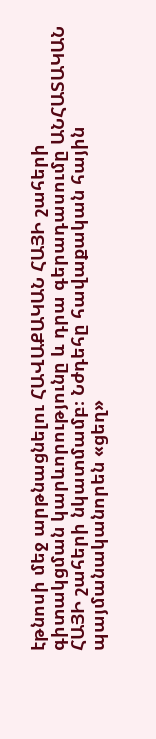էթնոսի մեջ արթնացնելու ՀԱՎԱՔԱԿԱՆ ՀԱՅԻ շահերի գիտակցման կարևորությունը և դրա գերադասումը ԱՆՀԱՏԱԿԱՆ ՀԱՅԻ շահերի նկատմամբ։ Նժդեհը հավաքական հային պայմանականորեն «ցեղ»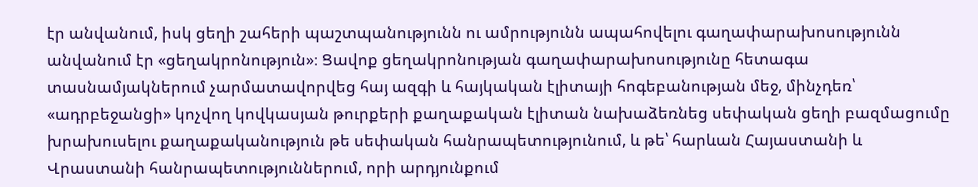էր անվանում, իսկ ցեղի շահերի պաշտպանությունն ու ամրությունն ապահովելու գաղափարախոսությունն անվանում էր «ցեղակրոնություն»։ Ցավոք ցեղակրոնության գաղափարախոսությունը հետագա տասնամյակներում չարմատավորվեց հայ ազգի և հայկական էլիտայի հոգեբանության մեջ, մինչդեռ՝ «ադրբեջանցի» կոչվող կովկասյան թուրքերի քաղաքական էլիտան նախաձեռնեց սեփական ցեղի բազմացումը խրախուսելու քաղաքականություն թե սեփական հանրապետությունում, և թե՝ հարևան Հայաստանի և Վրաստանի հանրապետություններում, որի արդյունքում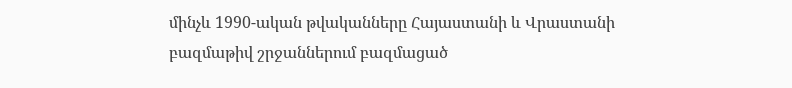մինչև 1990-ական թվականները Հայաստանի և Վրաստանի բազմաթիվ շրջաններում բազմացած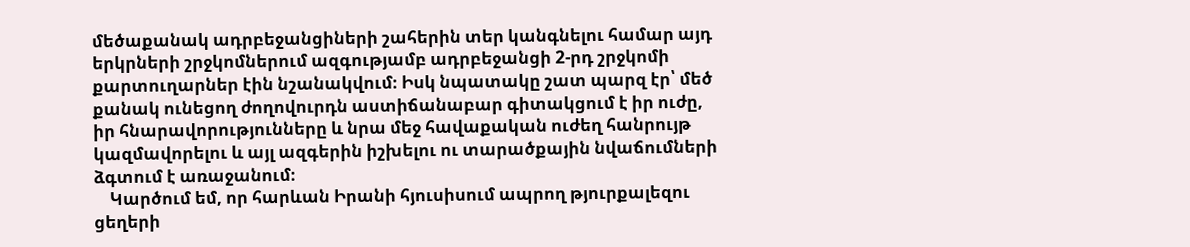մեծաքանակ ադրբեջանցիների շահերին տեր կանգնելու համար այդ երկրների շրջկոմներում ազգությամբ ադրբեջանցի 2-րդ շրջկոմի քարտուղարներ էին նշանակվում։ Իսկ նպատակը շատ պարզ էր՝ մեծ քանակ ունեցող ժողովուրդն աստիճանաբար գիտակցում է իր ուժը, իր հնարավորությունները և նրա մեջ հավաքական ուժեղ հանրույթ կազմավորելու և այլ ազգերին իշխելու ու տարածքային նվաճումների ձգտում է առաջանում։
    Կարծում եմ, որ հարևան Իրանի հյուսիսում ապրող թյուրքալեզու ցեղերի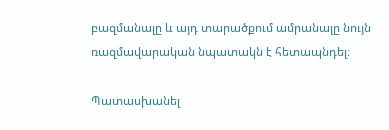բազմանալը և այդ տարածքում ամրանալը նույն ռազմավարական նպատակն է հետապնդել։

Պատասխանել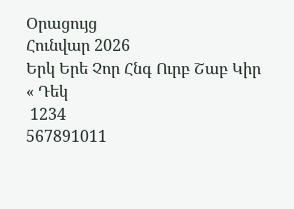Օրացույց
Հունվար 2026
Երկ Երե Չոր Հնգ Ուրբ Շաբ Կիր
« Դեկ
 1234
567891011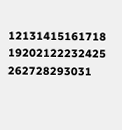12131415161718
19202122232425
262728293031